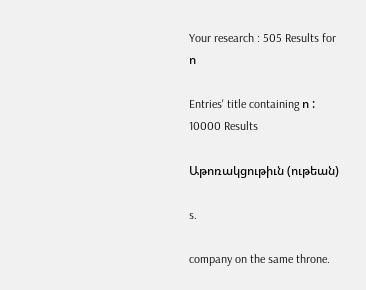Your research : 505 Results for ո

Entries' title containing ո : 10000 Results

Աթոռակցութիւն (ութեան)

s.

company on the same throne.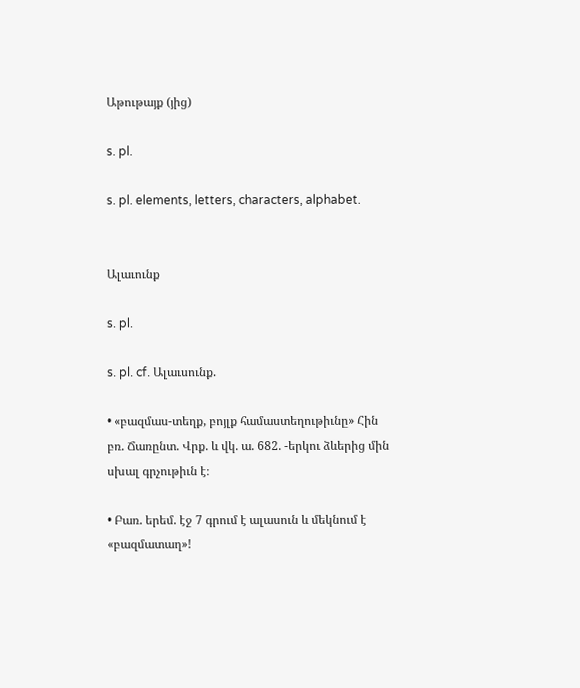Աթութայք (յից)

s. pl.

s. pl. elements, letters, characters, alphabet.


Ալաւունք

s. pl.

s. pl. cf. Ալաւսունք.

• «բազմաս-տեղք, բոյլք համաստեղութիւնը» Հին բռ. Ճառընտ. Վրք. և վկ. ա. 682. -երկու ձևերից մին սխալ գրչութիւն է։

• Բառ. երեմ. էջ 7 գրում է ալասուն և մեկնում է «բազմատաղ»!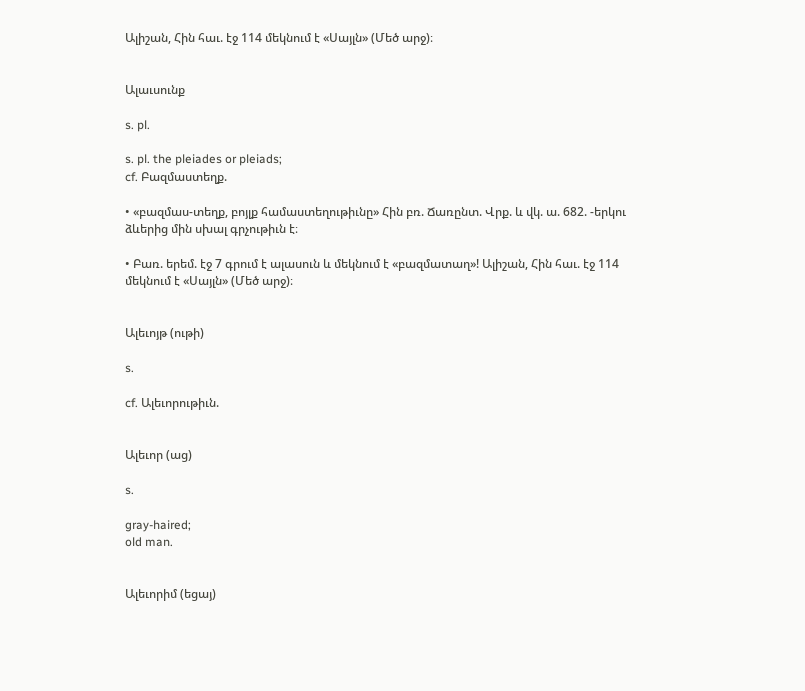Ալիշան, Հին հաւ. էջ 114 մեկնում է «Սայլն» (Մեծ արջ)։


Ալաւսունք

s. pl.

s. pl. the pleiades or pleiads;
cf. Բազմաստեղք.

• «բազմաս-տեղք, բոյլք համաստեղութիւնը» Հին բռ. Ճառընտ. Վրք. և վկ. ա. 682. -երկու ձևերից մին սխալ գրչութիւն է։

• Բառ. երեմ. էջ 7 գրում է ալասուն և մեկնում է «բազմատաղ»! Ալիշան, Հին հաւ. էջ 114 մեկնում է «Սայլն» (Մեծ արջ)։


Ալեւոյթ (ութի)

s.

cf. Ալեւորութիւն.


Ալեւոր (աց)

s.

gray-haired;
old man.


Ալեւորիմ (եցայ)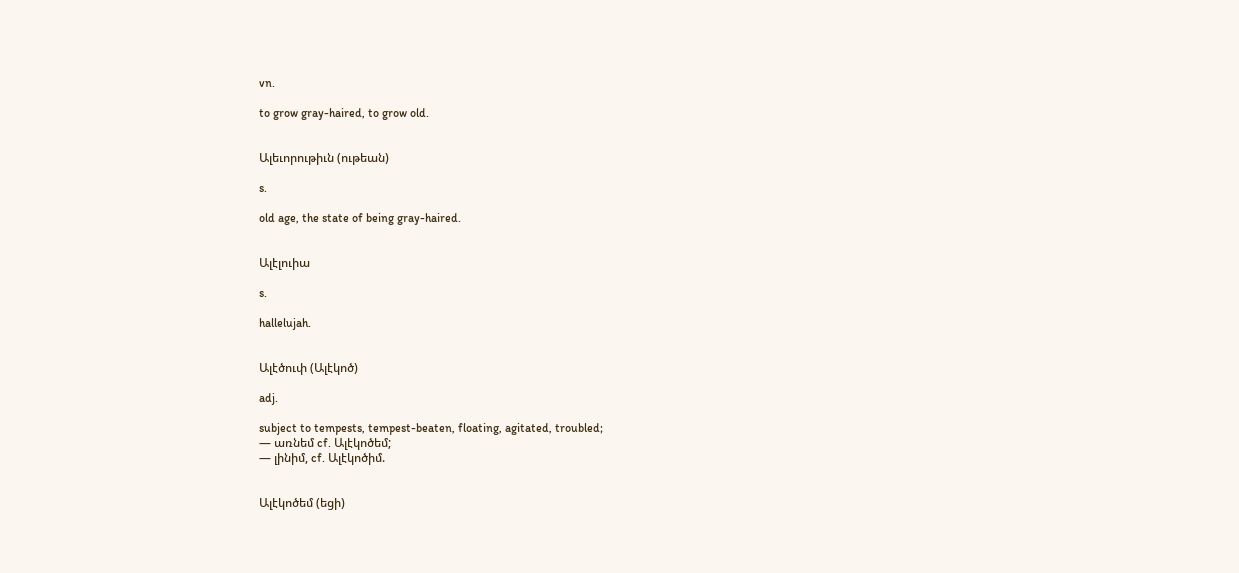vn.

to grow gray-haired, to grow old.


Ալեւորութիւն (ութեան)

s.

old age, the state of being gray-haired.


Ալէլուիա

s.

hallelujah.


Ալէծուփ (Ալէկոծ)

adj.

subject to tempests, tempest-beaten, floating, agitated, troubled;
— առնեմ cf. Ալէկոծեմ;
— լինիմ, cf. Ալէկոծիմ.


Ալէկոծեմ (եցի)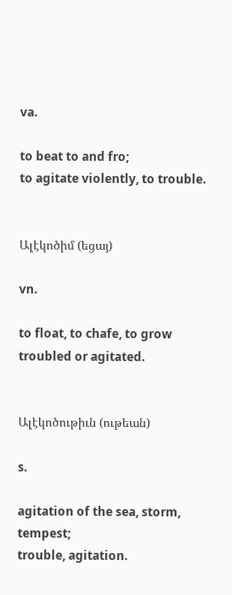va.

to beat to and fro;
to agitate violently, to trouble.


Ալէկոծիմ (եցայ)

vn.

to float, to chafe, to grow troubled or agitated.


Ալէկոծութիւն (ութեան)

s.

agitation of the sea, storm, tempest;
trouble, agitation.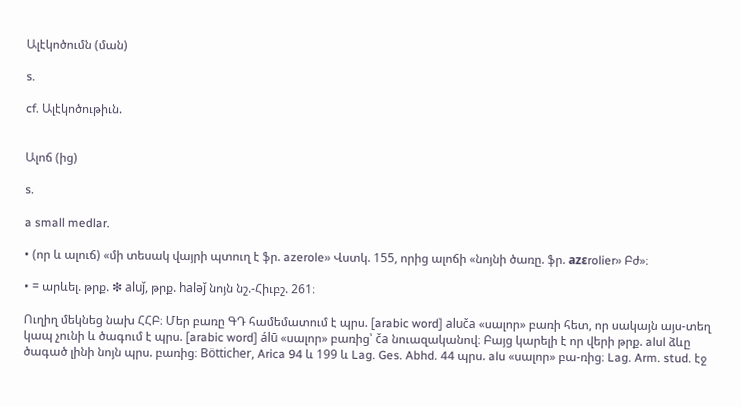Ալէկոծումն (ման)

s.

cf. Ալէկոծութիւն.


Ալոճ (ից)

s.

a small medlar.

• (որ և ալուճ) «մի տեսակ վայրի պտուղ է ֆր. azerole» Վստկ. 155, որից ալոճի «նոյնի ծառը. ֆր. azεrolier» Բժ»։

• = արևել. թրք. ❇ aluǰ, թրք. haləǰ նոյն նշ.-Հիւբշ. 261։

Ուղիղ մեկնեց նախ ՀՀԲ։ Մեր բառը ԳԴ համեմատում է պրս. [arabic word] aluča «սալոր» բառի հետ, որ սակայն այս-տեղ կապ չունի և ծագում է պրս. [arabic word] álū «սալոր» բառից՝ ča նուազականով։ Բայց կարելի է որ վերի թրք. alul ձևը ծագած լինի նոյն պրս. բառից։ Bötticher, Arica 94 և 199 և Lag. Ges. Abhd. 44 պրս. alu «սալոր» բա-ռից։ Lag. Arm. stud. էջ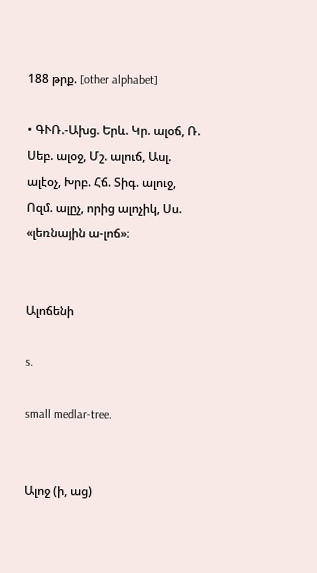188 թրք. [other alphabet]

• ԳՒՌ.-Ախց. Երև. Կր. ալօճ, Ռ. Սեբ. ալօջ, Մշ. ալուճ, Ասլ. ալէօչ, Խրբ. Հճ. Տիգ. ալուջ, Ոզմ. ալըչ, որից ալոչիկ, Սս. «լեռնային ա-լոճ»։


Ալոճենի

s.

small medlar-tree.


Ալոջ (ի, աց)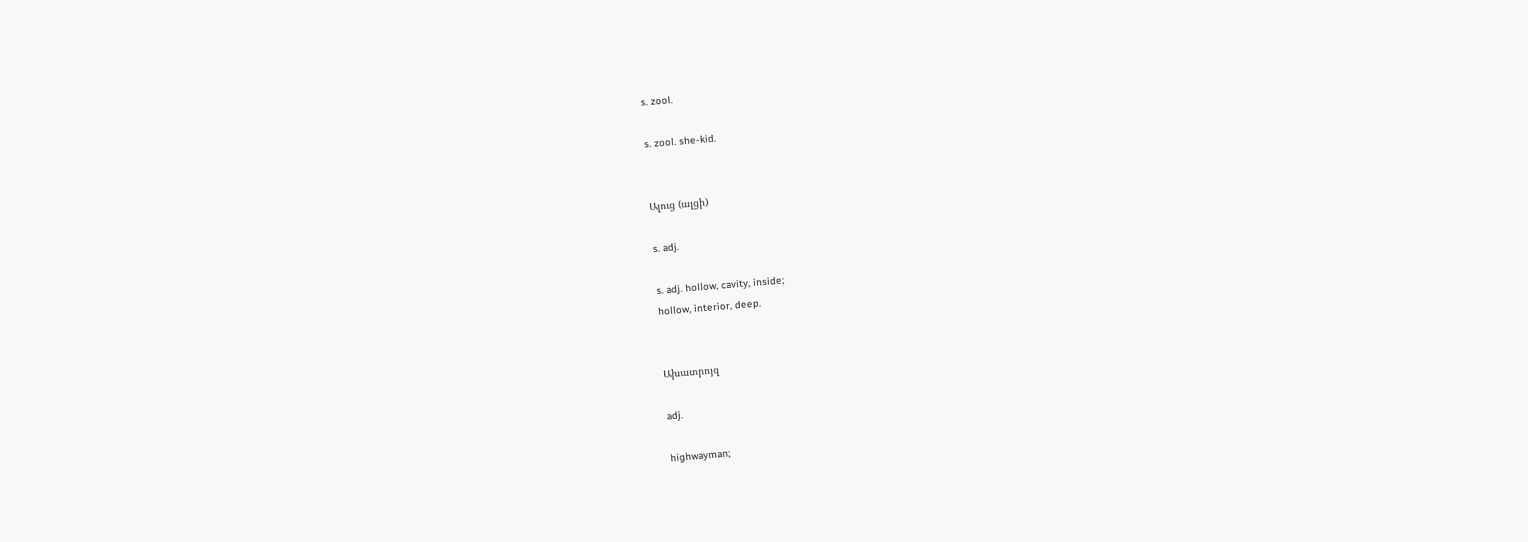s. zool.

s. zool. she-kid.


Ալուց (ալցի)

s. adj.

s. adj. hollow, cavity, inside;
hollow, interior, deep.


Ախատրոյզ

adj.

highwayman;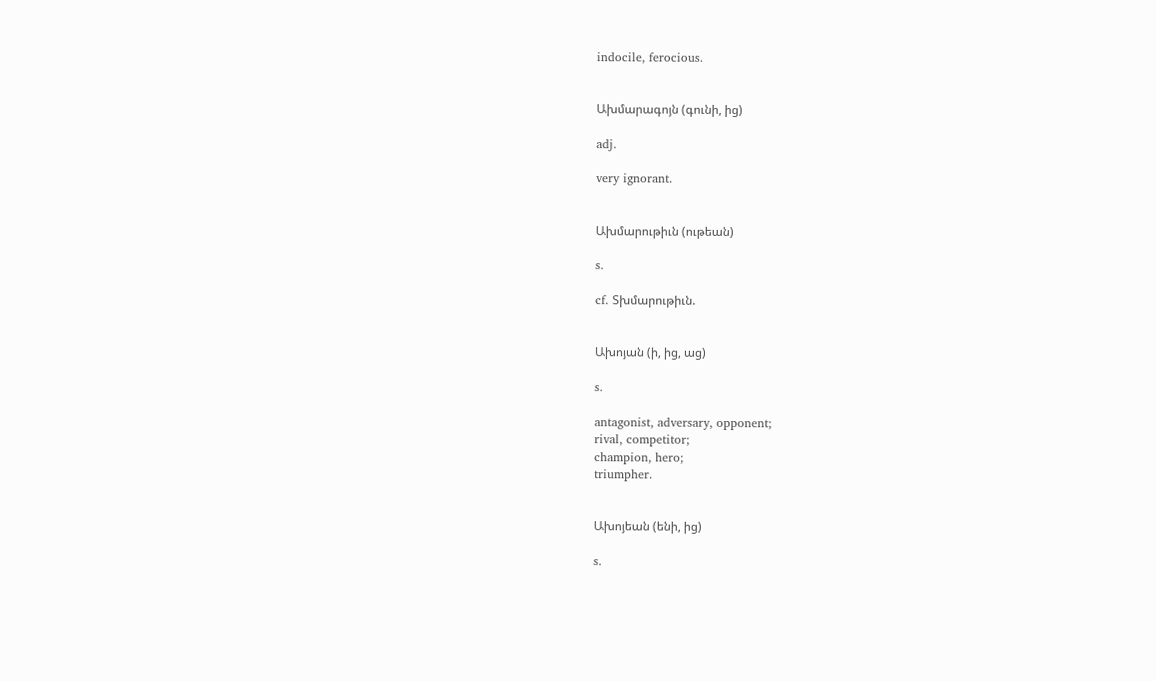indocile, ferocious.


Ախմարագոյն (գունի, ից)

adj.

very ignorant.


Ախմարութիւն (ութեան)

s.

cf. Տխմարութիւն.


Ախոյան (ի, ից, աց)

s.

antagonist, adversary, opponent;
rival, competitor;
champion, hero;
triumpher.


Ախոյեան (ենի, ից)

s.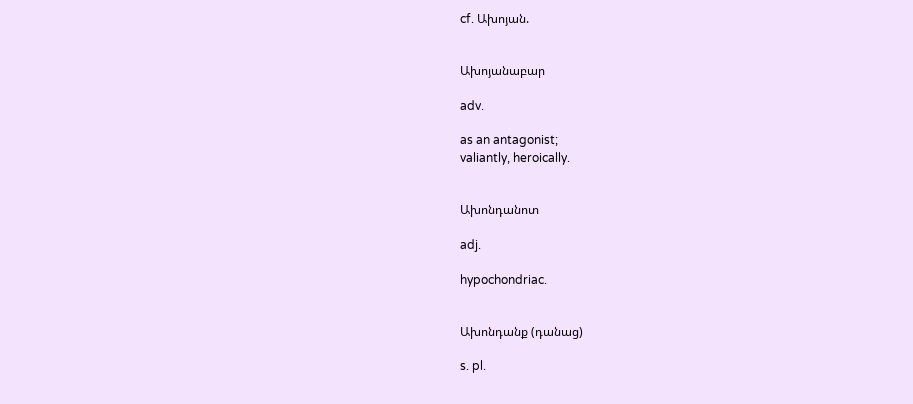cf. Ախոյան.


Ախոյանաբար

adv.

as an antagonist;
valiantly, heroically.


Ախոնդանոտ

adj.

hypochondriac.


Ախոնդանք (դանաց)

s. pl.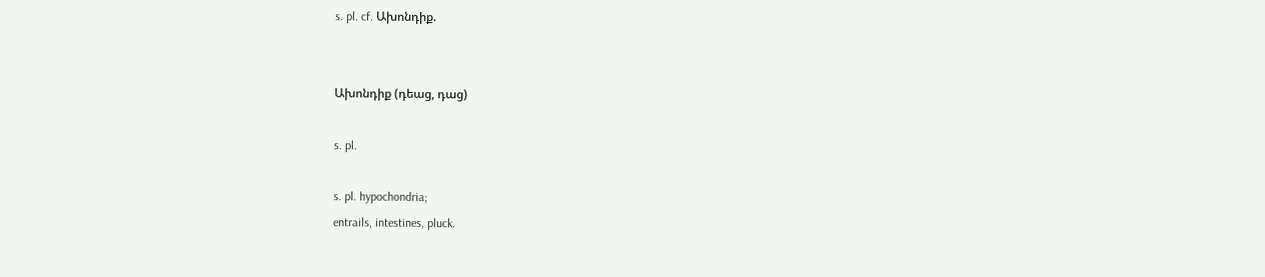s. pl. cf. Ախոնդիք.


Ախոնդիք (դեաց, դաց)

s. pl.

s. pl. hypochondria;
entrails, intestines, pluck.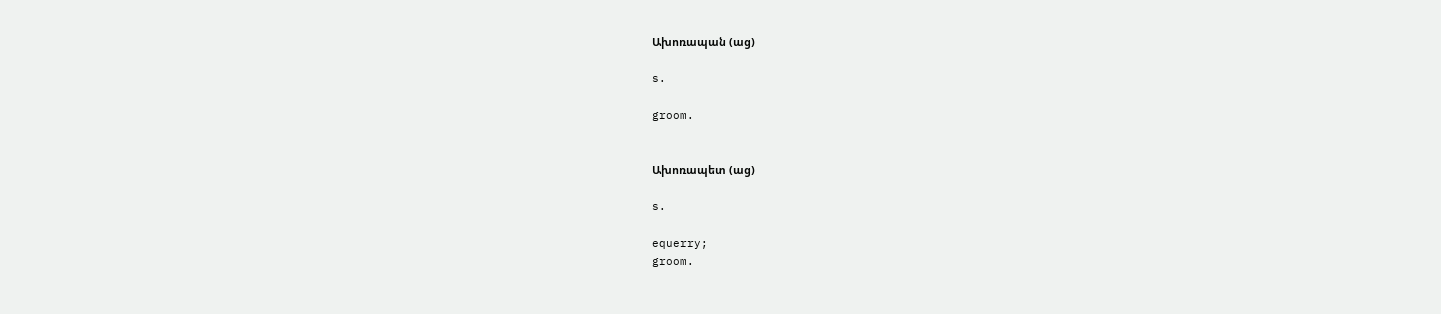Ախոռապան (աց)

s.

groom.


Ախոռապետ (աց)

s.

equerry;
groom.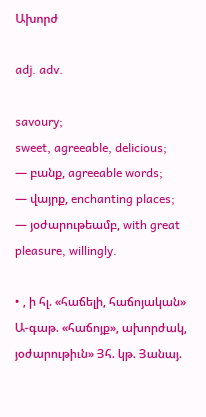Ախորժ

adj. adv.

savoury;
sweet, agreeable, delicious;
— բանք, agreeable words;
— վայրք, enchanting places;
— յօժարութեամբ, with great pleasure, willingly.

• , ի հլ. «հաճելի, հաճոյական» Ա-գաթ. «հաճոյք», ախորժակ, յօժարութիւն» Յհ. կթ. Յանայ.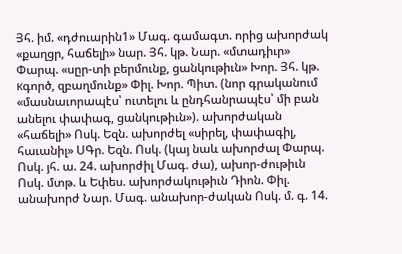Յհ. իմ. «դժուարին1» Մագ. գամագտ. որից ախորժակ «քաղցր, հաճելի» նար. Յհ. կթ. Նար. «մտադիւր» Փարպ. «սըր-տի բերմունք, ցանկութիւն» Խոր. Յհ. կթ. кգործ, զբաղմունք» Փիլ. Խոր. Պիտ. (նոր գրականում «մասնաւորապէս՝ ուտելու և ընդհանրապէս՝ մի բան անելու փափագ, ցանկութիւն»). ախորժական «հաճելի» Ոսկ. Եզն. ախորժել «սիրել, փափագիլ, հաւանիլ» ՍԳր. Եզն. Ոսկ. (կայ նաև ախորժալ Փարպ. Ոսկ. յհ. ա. 24. ախորժիլ Մագ. ժա), ախոր-ժութիւն Ոսկ. մտթ. և Եփես. ախորժակութիւն Դիոն. Փիլ. անախորժ Նար. Մագ. անախոր-ժական Ոսկ. մ. գ. 14.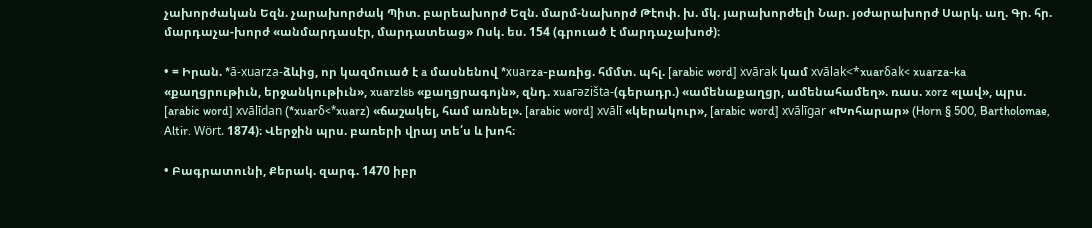չախորժական Եզն. չարախորժակ Պիտ. բարեախորժ Եզն. մարմ-նախորժ Թէոփ. խ. մկ. յարախորժելի Նար. յօժարախորժ Սարկ. աղ. Գր. հր. մարդաչա-խորժ «անմարդասէր, մարդատեաց» Ոսկ. ես. 154 (գրուած է մարդաչախոժ)։

• = Իրան. *ā-xuarza-ձևից, որ կազմուած է a մասնենով *xuаrza-բառից. հմմտ. պհլ. [arabic word] xvārak կամ xvālak<*xuarδak< xuarza-ka «քաղցրութիւն, երջանկութիւն», xuarzlsь «քաղցրագոյն», զնդ. xuaгəzišta-(գերադր.) «ամենաքաղցր, ամենահամեղ». ռաս. xorz «լավ», պրս. [arabic word] xvālīdan (*xuarδ<*xuarz) «ճաշակել, համ առնել». [arabic word] xvālī «կերակուր», [arabic word] xvālīgar «Խոհարար» (Horn § 500, Bartholomae, Altir. Wört. 1874)։ Վերջին պրս. բառերի վրայ տե՛ս և խոհ։

• Բագրատունի, Քերակ. զարգ. 1470 իբր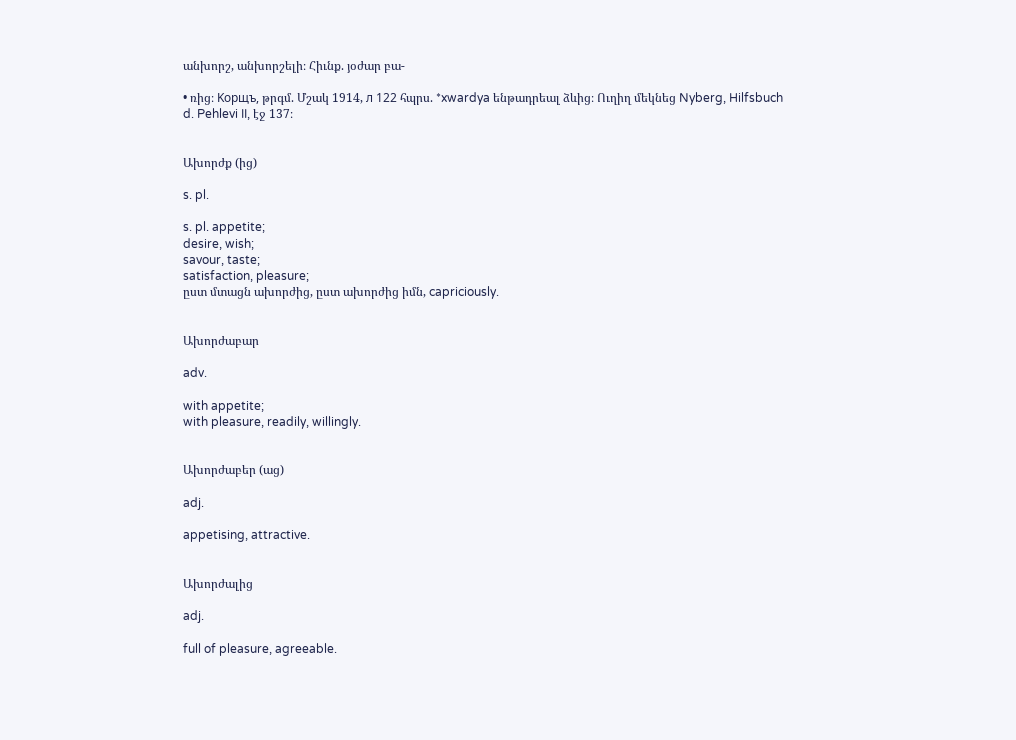անխորշ, անխորշելի։ Հիւնք. յօժար բա-

• ռից։ Kорщъ, թրգմ. Մշակ 1914, л 122 հպրս. *xwardya ենթադրեալ ձևից։ Ուղիղ մեկնեց Nyberg, Hilfsbuch d. Pehlevi II, էջ 137։


Ախորժք (ից)

s. pl.

s. pl. appetite;
desire, wish;
savour, taste;
satisfaction, pleasure;
ըստ մտացն ախորժից, ըստ ախորժից իմն, capriciously.


Ախորժաբար

adv.

with appetite;
with pleasure, readily, willingly.


Ախորժաբեր (աց)

adj.

appetising, attractive.


Ախորժալից

adj.

full of pleasure, agreeable.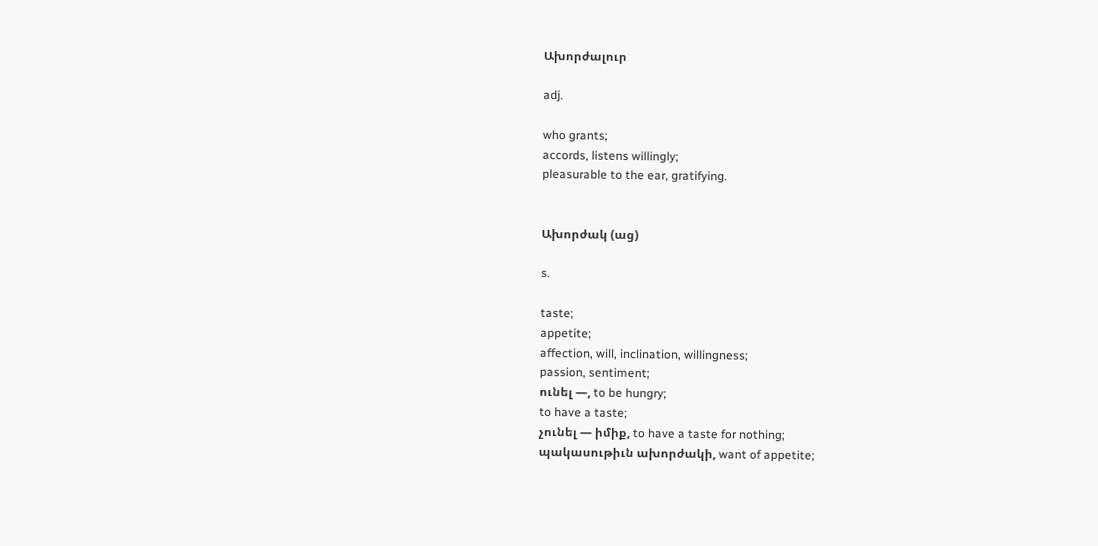Ախորժալուր

adj.

who grants;
accords, listens willingly;
pleasurable to the ear, gratifying.


Ախորժակ (աց)

s.

taste;
appetite;
affection, will, inclination, willingness;
passion, sentiment;
ունել —, to be hungry;
to have a taste;
չունել — իմիք, to have a taste for nothing;
պակասութիւն ախորժակի, want of appetite;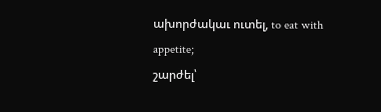ախորժակաւ ուտել, to eat with appetite;
շարժել՝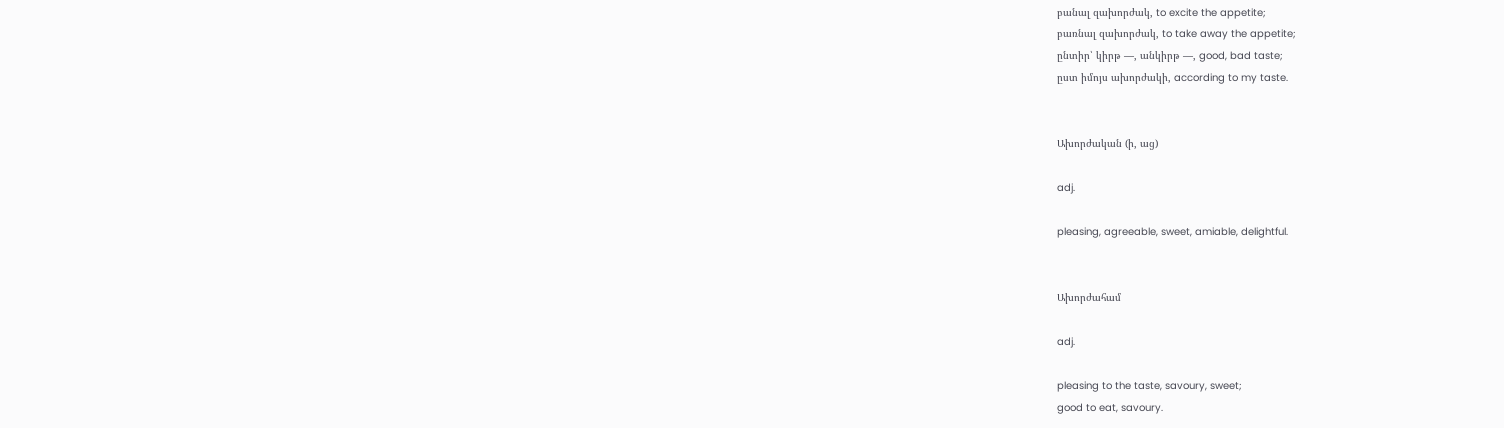բանալ զախորժակ, to excite the appetite;
բառնալ զախորժակ, to take away the appetite;
ընտիր՝ կիրթ —, անկիրթ —, good, bad taste;
ըստ իմոյս ախորժակի, according to my taste.


Ախորժական (ի, աց)

adj.

pleasing, agreeable, sweet, amiable, delightful.


Ախորժահամ

adj.

pleasing to the taste, savoury, sweet;
good to eat, savoury.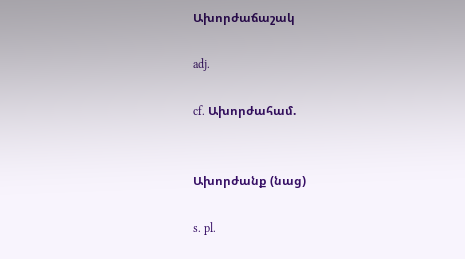Ախորժաճաշակ

adj.

cf. Ախորժահամ.


Ախորժանք (նաց)

s. pl.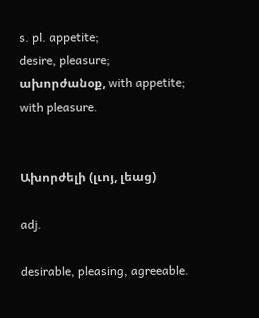s. pl. appetite;
desire, pleasure;
ախորժանօք, with appetite;
with pleasure.


Ախորժելի (լւոյ, լեաց)

adj.

desirable, pleasing, agreeable.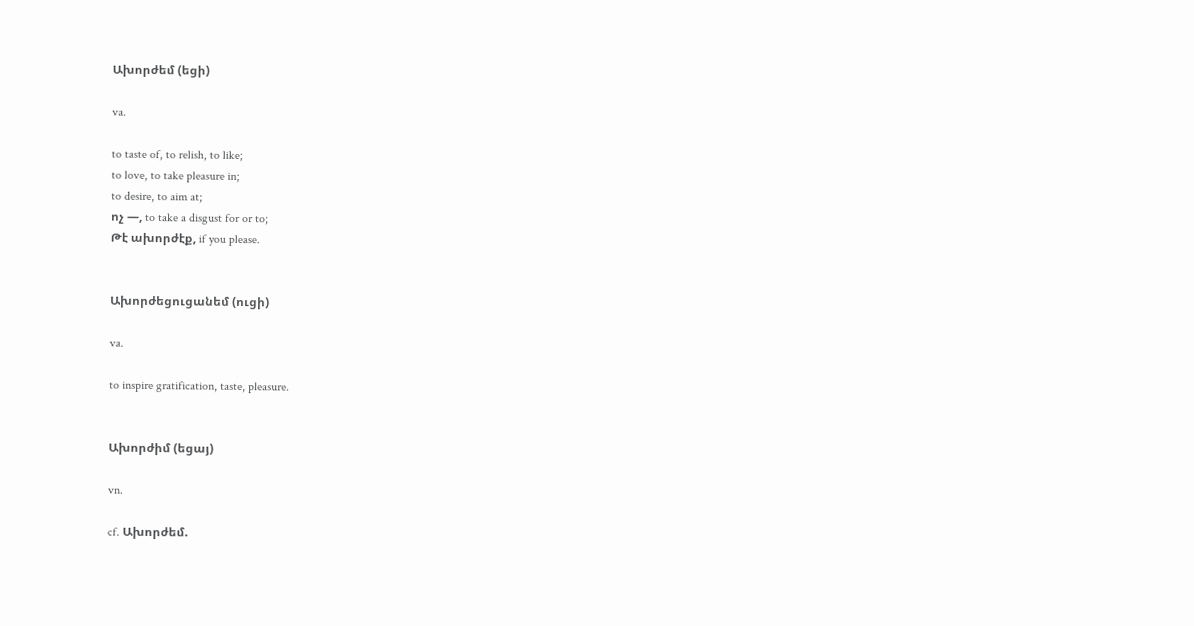Ախորժեմ (եցի)

va.

to taste of, to relish, to like;
to love, to take pleasure in;
to desire, to aim at;
ոչ —, to take a disgust for or to;
Թէ ախորժէք, if you please.


Ախորժեցուցանեմ (ուցի)

va.

to inspire gratification, taste, pleasure.


Ախորժիմ (եցայ)

vn.

cf. Ախորժեմ.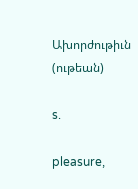Ախորժութիւն (ութեան)

s.

pleasure,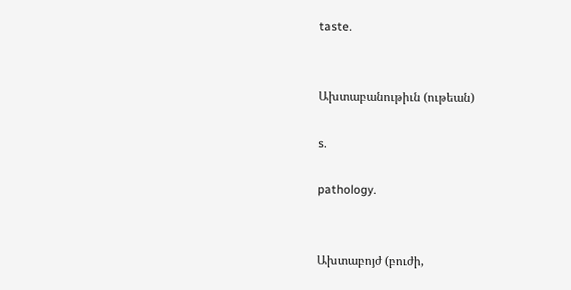taste.


Ախտաբանութիւն (ութեան)

s.

pathology.


Ախտաբոյժ (բուժի,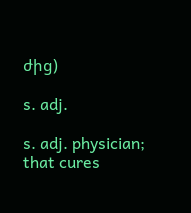ժից)

s. adj.

s. adj. physician;
that cures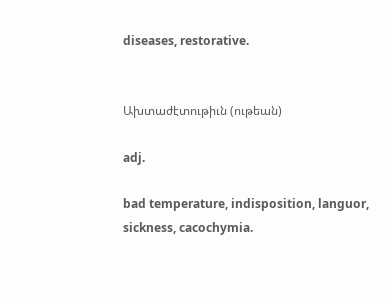diseases, restorative.


Ախտաժէտութիւն (ութեան)

adj.

bad temperature, indisposition, languor, sickness, cacochymia.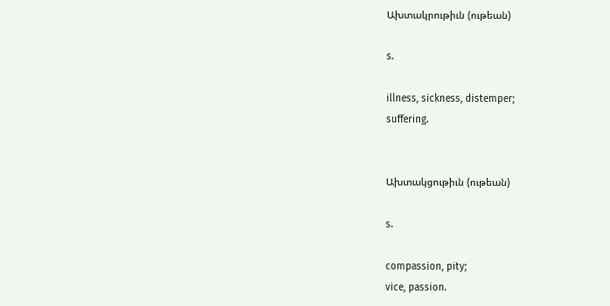Ախտակրութիւն (ութեան)

s.

illness, sickness, distemper;
suffering.


Ախտակցութիւն (ութեան)

s.

compassion, pity;
vice, passion.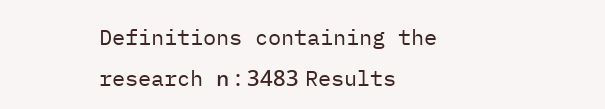Definitions containing the research ո : 3483 Results